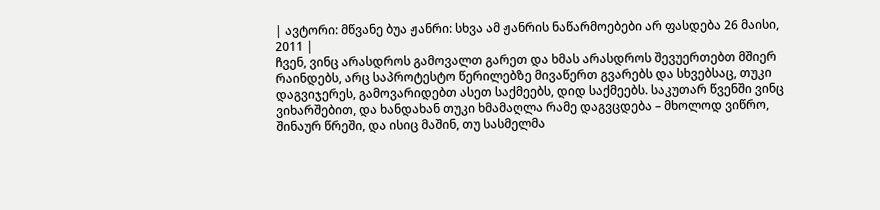| ავტორი: მწვანე ბუა ჟანრი: სხვა ამ ჟანრის ნაწარმოებები არ ფასდება 26 მაისი, 2011 |
ჩვენ, ვინც არასდროს გამოვალთ გარეთ და ხმას არასდროს შევუერთებთ მშიერ რაინდებს, არც საპროტესტო წერილებზე მივაწერთ გვარებს და სხვებსაც, თუკი დაგვიჯერეს, გამოვარიდებთ ასეთ საქმეებს, დიდ საქმეებს. საკუთარ წვენში ვინც ვიხარშებით, და ხანდახან თუკი ხმამაღლა რამე დაგვცდება – მხოლოდ ვიწრო, შინაურ წრეში, და ისიც მაშინ, თუ სასმელმა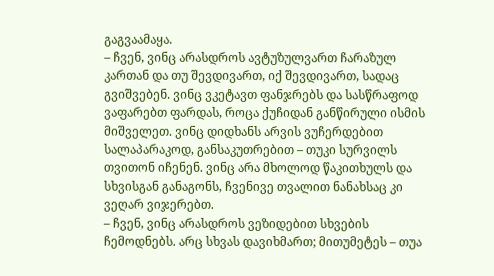გაგვაამაყა.
– ჩვენ, ვინც არასდროს ავტუზულვართ ჩარაზულ კართან და თუ შევდივართ, იქ შევდივართ, სადაც გვიშვებენ. ვინც ვკეტავთ ფანჯრებს და სასწრაფოდ ვაფარებთ ფარდას, როცა ქუჩიდან განწირული ისმის მიშველეთ. ვინც დიდხანს არვის ვუჩერდებით სალაპარაკოდ, განსაკუთრებით – თუკი სურვილს თვითონ იჩენენ. ვინც არა მხოლოდ წაკითხულს და სხვისგან განაგონს, ჩვენივე თვალით ნანახსაც კი ვეღარ ვიჯერებთ.
– ჩვენ, ვინც არასდროს ვეზიდებით სხვების ჩემოდნებს. არც სხვას დავიხმართ; მითუმეტეს – თუა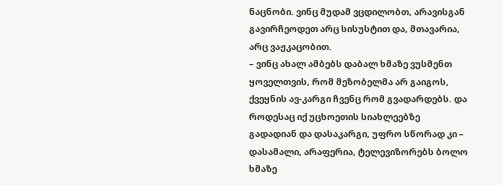ნაცნობი. ვინც მუდამ ვცდილობთ, არავისგან გავირჩეოდეთ არც სისუსტით და, მთავარია, არც ვაჟკაცობით.
– ვინც ახალ ამბებს დაბალ ხმაზე ვუსმენთ ყოველთვის, რომ მეზობელმა არ გაიგოს, ქვეყნის ავ-კარგი ჩვენც რომ გვადარდებს. და როდესაც იქ უცხოეთის სიახლეებზე გადადიან და დასაკარგი, უფრო სწორად კი – დასამალი, არაფერია, ტელევიზორებს ბოლო ხმაზე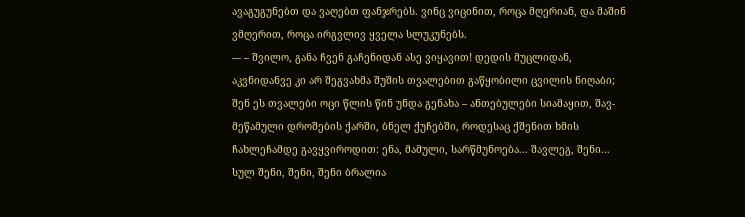ავაგუგუნებთ და ვაღებთ ფანჯრებს. ვინც ვიცინით, როცა მღერიან, და მაშინ ვმღერით, როცა ირგვლივ ყველა სლუკუნებს.
--- – შვილო, განა ჩვენ გაჩენიდან ასე ვიყავით! დედის მუცლიდან, აკვნიდანვე კი არ შეგვახმა შუშის თვალებით გაწყობილი ცვილის ნიღაბი; შენ ეს თვალები ოცი წლის წინ უნდა გენახა – ანთებულები სიამაყით, შავ-მეწამული დროშების ქარში, ბნელ ქუჩებში, როდესაც ქშენით ხმის ჩახლეჩამდე გავყვიროდით: ენა, მამული, სარწმუნოება... შავლეგ, შენი... სულ შენი, შენი, შენი ბრალია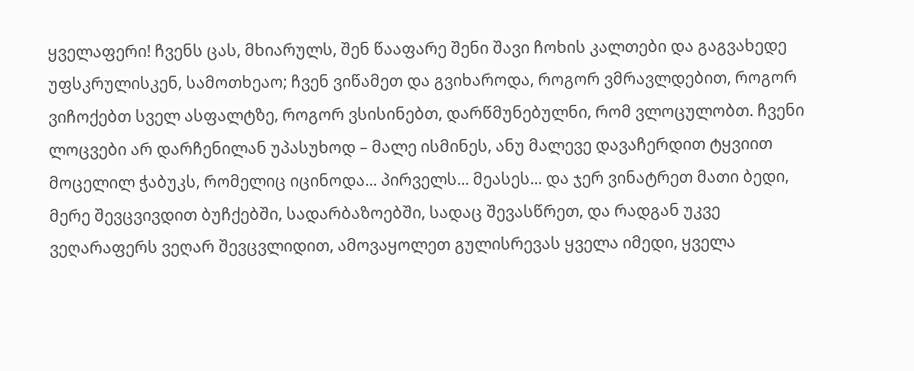ყველაფერი! ჩვენს ცას, მხიარულს, შენ წააფარე შენი შავი ჩოხის კალთები და გაგვახედე უფსკრულისკენ, სამოთხეაო; ჩვენ ვიწამეთ და გვიხაროდა, როგორ ვმრავლდებით, როგორ ვიჩოქებთ სველ ასფალტზე, როგორ ვსისინებთ, დარწმუნებულნი, რომ ვლოცულობთ. ჩვენი ლოცვები არ დარჩენილან უპასუხოდ – მალე ისმინეს, ანუ მალევე დავაჩერდით ტყვიით მოცელილ ჭაბუკს, რომელიც იცინოდა... პირველს... მეასეს... და ჯერ ვინატრეთ მათი ბედი, მერე შევცვივდით ბუჩქებში, სადარბაზოებში, სადაც შევასწრეთ, და რადგან უკვე ვეღარაფერს ვეღარ შევცვლიდით, ამოვაყოლეთ გულისრევას ყველა იმედი, ყველა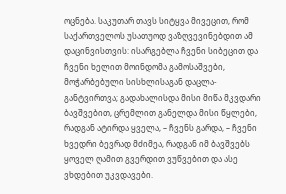ოცნება. საკუთარ თავს სიტყვა მივეცით, რომ საქართველოს უსათუოდ ვაზღვევინებდით ამ დაცინვისთვის: ისარგებლა ჩვენი სიბეცით და ჩვენი ხელით მოინდომა გამოსაშვები, მოჭარბებული სისხლისაგან დაცლა-განტვირთვა; გადახალისდა მისი მიწა მკვდარი ბავშვებით, ცრემლით განელდა მისი წყლები, რადგან ატირდა ყველა, – ჩვენს გარდა, – ჩვენი ხვედრი ბევრად მძიმეა, რადგან იმ ბავშვებს ყოველ ღამით გვერდით ვუწვებით და ასე ვხდებით უკვდავები.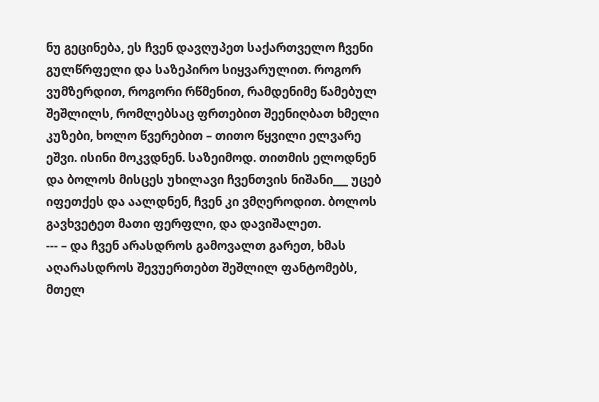ნუ გეცინება, ეს ჩვენ დავღუპეთ საქართველო ჩვენი გულწრფელი და საზეპირო სიყვარულით. როგორ ვუმზერდით, როგორი რწმენით, რამდენიმე წამებულ შეშლილს, რომლებსაც ფრთებით შეენიღბათ ხმელი კუზები, ხოლო წვერებით – თითო წყვილი ელვარე ეშვი. ისინი მოკვდნენ. საზეიმოდ. თითმის ელოდნენ და ბოლოს მისცეს უხილავი ჩვენთვის ნიშანი___ უცებ იფეთქეს და აალდნენ, ჩვენ კი ვმღეროდით. ბოლოს გავხვეტეთ მათი ფერფლი, და დავიშალეთ.
--- – და ჩვენ არასდროს გამოვალთ გარეთ, ხმას აღარასდროს შევუერთებთ შეშლილ ფანტომებს, მთელ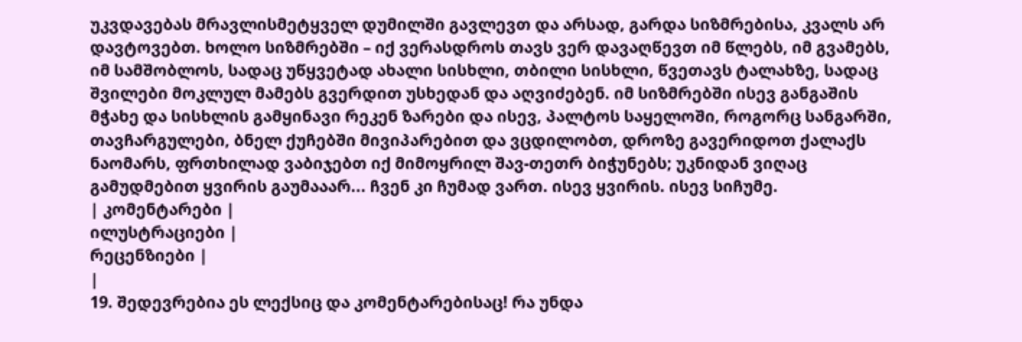უკვდავებას მრავლისმეტყველ დუმილში გავლევთ და არსად, გარდა სიზმრებისა, კვალს არ დავტოვებთ. ხოლო სიზმრებში – იქ ვერასდროს თავს ვერ დავაღწევთ იმ წლებს, იმ გვამებს, იმ სამშობლოს, სადაც უწყვეტად ახალი სისხლი, თბილი სისხლი, წვეთავს ტალახზე, სადაც შვილები მოკლულ მამებს გვერდით უსხედან და აღვიძებენ. იმ სიზმრებში ისევ განგაშის მჭახე და სისხლის გამყინავი რეკენ ზარები და ისევ, პალტოს საყელოში, როგორც სანგარში, თავჩარგულები, ბნელ ქუჩებში მივიპარებით და ვცდილობთ, დროზე გავერიდოთ ქალაქს ნაომარს, ფრთხილად ვაბიჯებთ იქ მიმოყრილ შავ-თეთრ ბიჭუნებს; უკნიდან ვიღაც გამუდმებით ყვირის გაუმააარ... ჩვენ კი ჩუმად ვართ. ისევ ყვირის. ისევ სიჩუმე.
| კომენტარები |
ილუსტრაციები |
რეცენზიები |
|
19. შედევრებია ეს ლექსიც და კომენტარებისაც! რა უნდა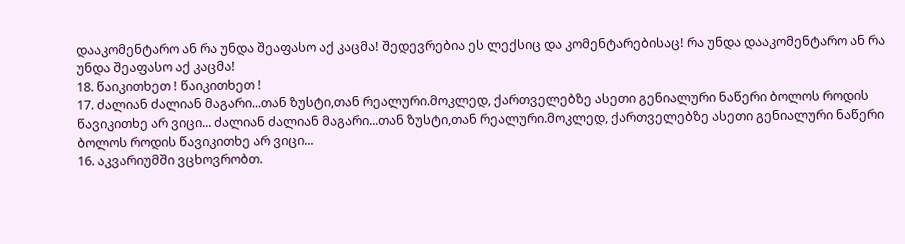დააკომენტარო ან რა უნდა შეაფასო აქ კაცმა! შედევრებია ეს ლექსიც და კომენტარებისაც! რა უნდა დააკომენტარო ან რა უნდა შეაფასო აქ კაცმა!
18. წაიკითხეთ ! წაიკითხეთ !
17. ძალიან ძალიან მაგარი...თან ზუსტი,თან რეალური.მოკლედ, ქართველებზე ასეთი გენიალური ნაწერი ბოლოს როდის წავიკითხე არ ვიცი... ძალიან ძალიან მაგარი...თან ზუსტი,თან რეალური.მოკლედ, ქართველებზე ასეთი გენიალური ნაწერი ბოლოს როდის წავიკითხე არ ვიცი...
16. აკვარიუმში ვცხოვრობთ.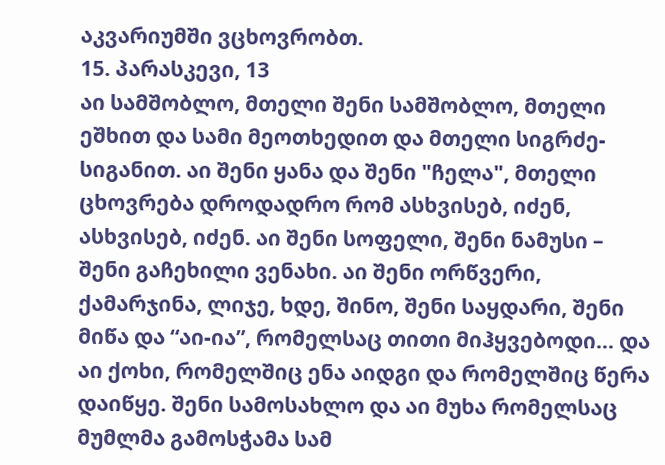აკვარიუმში ვცხოვრობთ.
15. პარასკევი, 13
აი სამშობლო, მთელი შენი სამშობლო, მთელი ეშხით და სამი მეოთხედით და მთელი სიგრძე- სიგანით. აი შენი ყანა და შენი "ჩელა", მთელი ცხოვრება დროდადრო რომ ასხვისებ, იძენ, ასხვისებ, იძენ. აი შენი სოფელი, შენი ნამუსი – შენი გაჩეხილი ვენახი. აი შენი ორწვერი, ქამარჯინა, ლიჯე, ხდე, შინო, შენი საყდარი, შენი მიწა და “აი-ია”, რომელსაც თითი მიჰყვებოდი... და აი ქოხი, რომელშიც ენა აიდგი და რომელშიც წერა დაიწყე. შენი სამოსახლო და აი მუხა რომელსაც მუმლმა გამოსჭამა სამ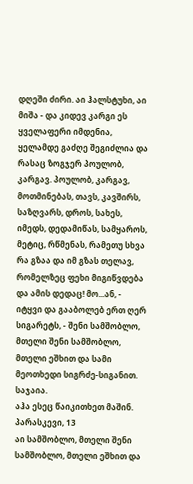დღეში ძირი. აი ჰალსტუხი, აი მიშა - და კიდევ კარგი ეს ყველაფერი იმდენია, ყელამდე გაძღე შეგიძლია და რასაც ზოგჯერ პოულობ, კარგავ. პოულობ, კარგავ, მოთმინებას, თავს, კავშირს, საზღვარს, დროს, სახეს, იმედს, დედამიწას, სამყაროს, მეტიც, რწმენას, რამეთუ სხვა რა გზაა და იმ გზას თელავ, რომელზეც ფეხი მიგიწვდება და ამის დედაც! მო...ან, - იტყვი და გააბოლებ ერთ ღერ სიგარეტს, - შენი სამშობლო, მთელი შენი სამშობლო, მთელი ეშხით და სამი მეოთხედი სიგრძე-სიგანით.
საჯაია.
აჰა ესეც წაიკითხეთ მაშინ. პარასკევი, 13
აი სამშობლო, მთელი შენი სამშობლო, მთელი ეშხით და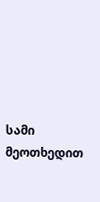სამი მეოთხედით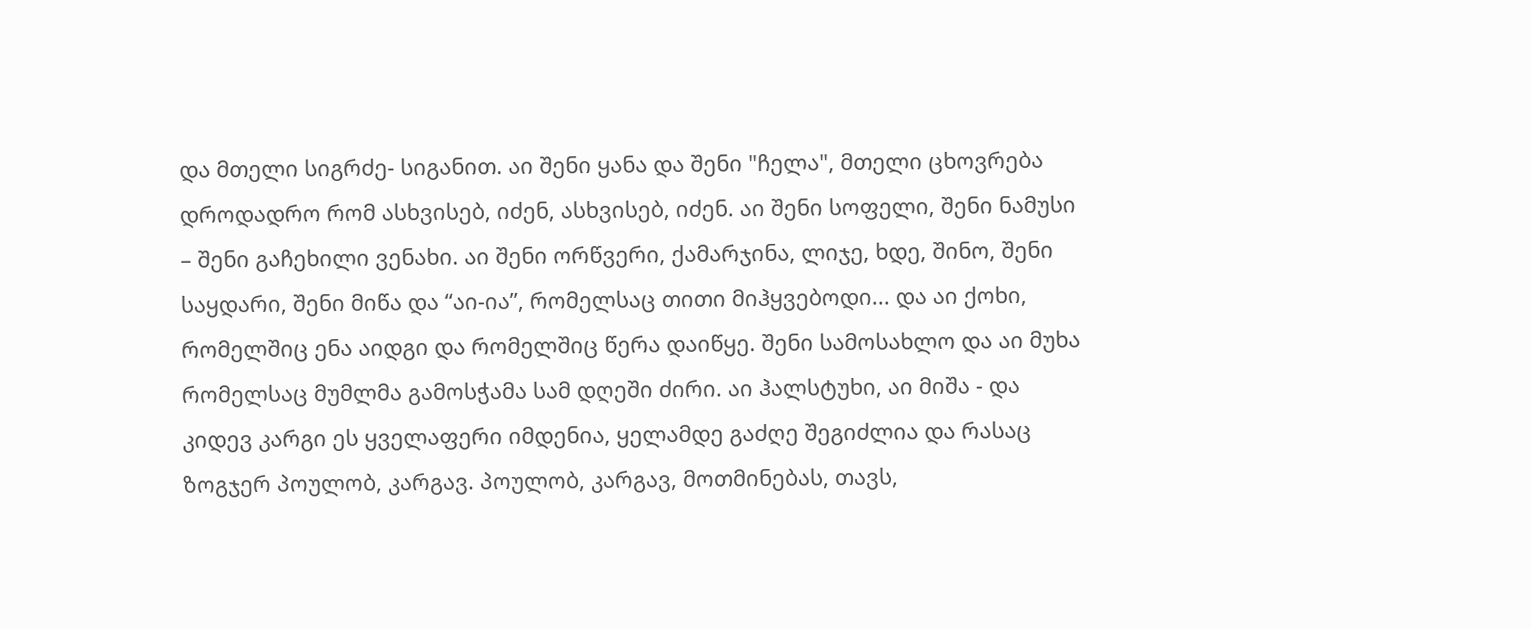და მთელი სიგრძე- სიგანით. აი შენი ყანა და შენი "ჩელა", მთელი ცხოვრება დროდადრო რომ ასხვისებ, იძენ, ასხვისებ, იძენ. აი შენი სოფელი, შენი ნამუსი – შენი გაჩეხილი ვენახი. აი შენი ორწვერი, ქამარჯინა, ლიჯე, ხდე, შინო, შენი საყდარი, შენი მიწა და “აი-ია”, რომელსაც თითი მიჰყვებოდი... და აი ქოხი, რომელშიც ენა აიდგი და რომელშიც წერა დაიწყე. შენი სამოსახლო და აი მუხა რომელსაც მუმლმა გამოსჭამა სამ დღეში ძირი. აი ჰალსტუხი, აი მიშა - და კიდევ კარგი ეს ყველაფერი იმდენია, ყელამდე გაძღე შეგიძლია და რასაც ზოგჯერ პოულობ, კარგავ. პოულობ, კარგავ, მოთმინებას, თავს,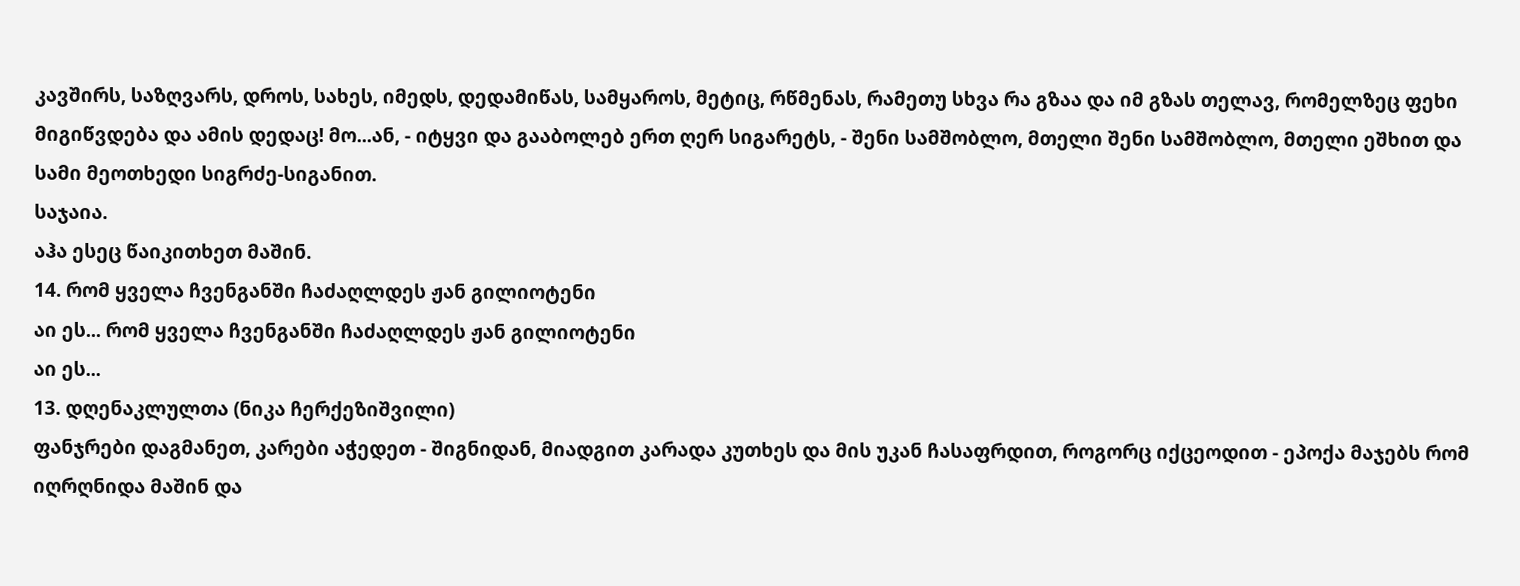კავშირს, საზღვარს, დროს, სახეს, იმედს, დედამიწას, სამყაროს, მეტიც, რწმენას, რამეთუ სხვა რა გზაა და იმ გზას თელავ, რომელზეც ფეხი მიგიწვდება და ამის დედაც! მო...ან, - იტყვი და გააბოლებ ერთ ღერ სიგარეტს, - შენი სამშობლო, მთელი შენი სამშობლო, მთელი ეშხით და სამი მეოთხედი სიგრძე-სიგანით.
საჯაია.
აჰა ესეც წაიკითხეთ მაშინ.
14. რომ ყველა ჩვენგანში ჩაძაღლდეს ჟან გილიოტენი
აი ეს... რომ ყველა ჩვენგანში ჩაძაღლდეს ჟან გილიოტენი
აი ეს...
13. დღენაკლულთა (ნიკა ჩერქეზიშვილი)
ფანჯრები დაგმანეთ, კარები აჭედეთ - შიგნიდან, მიადგით კარადა კუთხეს და მის უკან ჩასაფრდით, როგორც იქცეოდით - ეპოქა მაჯებს რომ იღრღნიდა მაშინ და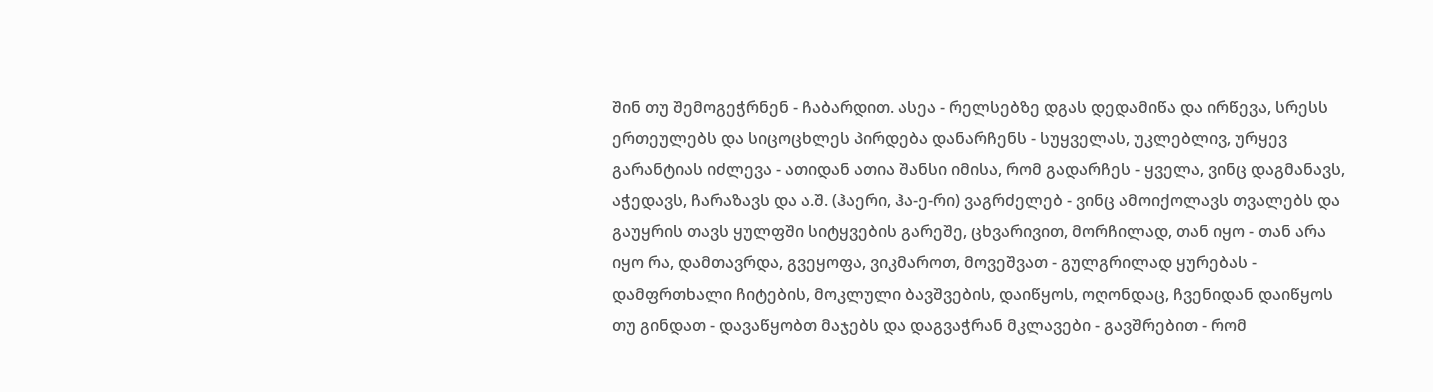შინ თუ შემოგეჭრნენ - ჩაბარდით. ასეა - რელსებზე დგას დედამიწა და ირწევა, სრესს ერთეულებს და სიცოცხლეს პირდება დანარჩენს - სუყველას, უკლებლივ, ურყევ გარანტიას იძლევა - ათიდან ათია შანსი იმისა, რომ გადარჩეს - ყველა, ვინც დაგმანავს, აჭედავს, ჩარაზავს და ა.შ. (ჰაერი, ჰა-ე-რი) ვაგრძელებ - ვინც ამოიქოლავს თვალებს და გაუყრის თავს ყულფში სიტყვების გარეშე, ცხვარივით, მორჩილად, თან იყო - თან არა იყო რა, დამთავრდა, გვეყოფა, ვიკმაროთ, მოვეშვათ - გულგრილად ყურებას - დამფრთხალი ჩიტების, მოკლული ბავშვების, დაიწყოს, ოღონდაც, ჩვენიდან დაიწყოს თუ გინდათ - დავაწყობთ მაჯებს და დაგვაჭრან მკლავები - გავშრებით - რომ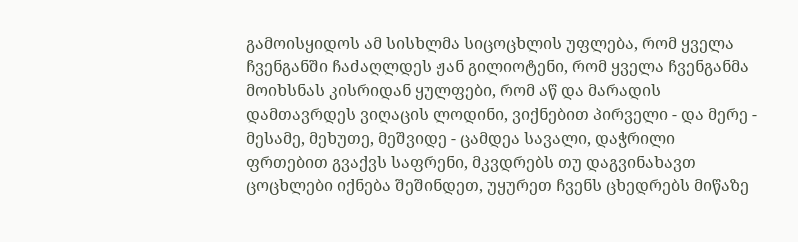გამოისყიდოს ამ სისხლმა სიცოცხლის უფლება, რომ ყველა ჩვენგანში ჩაძაღლდეს ჟან გილიოტენი, რომ ყველა ჩვენგანმა მოიხსნას კისრიდან ყულფები, რომ აწ და მარადის დამთავრდეს ვიღაცის ლოდინი, ვიქნებით პირველი - და მერე - მესამე, მეხუთე, მეშვიდე - ცამდეა სავალი, დაჭრილი ფრთებით გვაქვს საფრენი, მკვდრებს თუ დაგვინახავთ ცოცხლები იქნება შეშინდეთ, უყურეთ ჩვენს ცხედრებს მიწაზე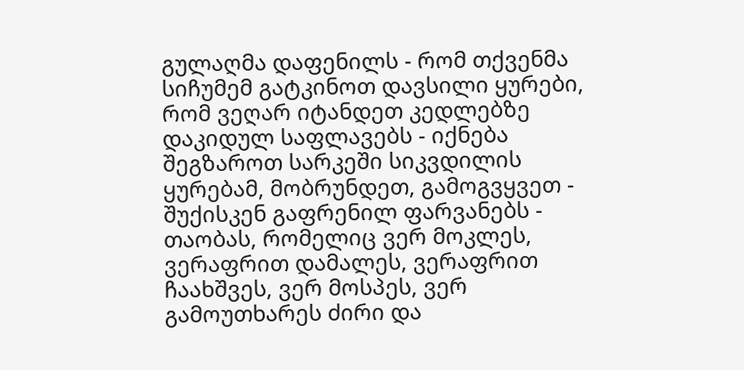გულაღმა დაფენილს - რომ თქვენმა სიჩუმემ გატკინოთ დავსილი ყურები, რომ ვეღარ იტანდეთ კედლებზე დაკიდულ საფლავებს - იქნება შეგზაროთ სარკეში სიკვდილის ყურებამ, მობრუნდეთ, გამოგვყვეთ - შუქისკენ გაფრენილ ფარვანებს - თაობას, რომელიც ვერ მოკლეს, ვერაფრით დამალეს, ვერაფრით ჩაახშვეს, ვერ მოსპეს, ვერ გამოუთხარეს ძირი და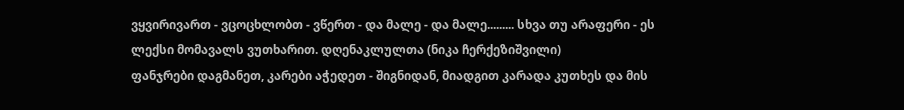ვყვირივართ - ვცოცხლობთ - ვწერთ - და მალე - და მალე......... სხვა თუ არაფერი - ეს ლექსი მომავალს ვუთხარით. დღენაკლულთა (ნიკა ჩერქეზიშვილი)
ფანჯრები დაგმანეთ, კარები აჭედეთ - შიგნიდან, მიადგით კარადა კუთხეს და მის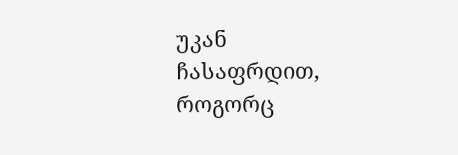უკან ჩასაფრდით, როგორც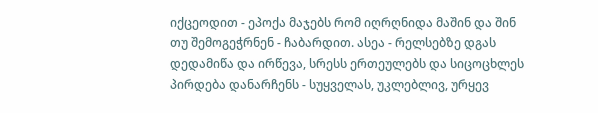იქცეოდით - ეპოქა მაჯებს რომ იღრღნიდა მაშინ და შინ თუ შემოგეჭრნენ - ჩაბარდით. ასეა - რელსებზე დგას დედამიწა და ირწევა, სრესს ერთეულებს და სიცოცხლეს პირდება დანარჩენს - სუყველას, უკლებლივ, ურყევ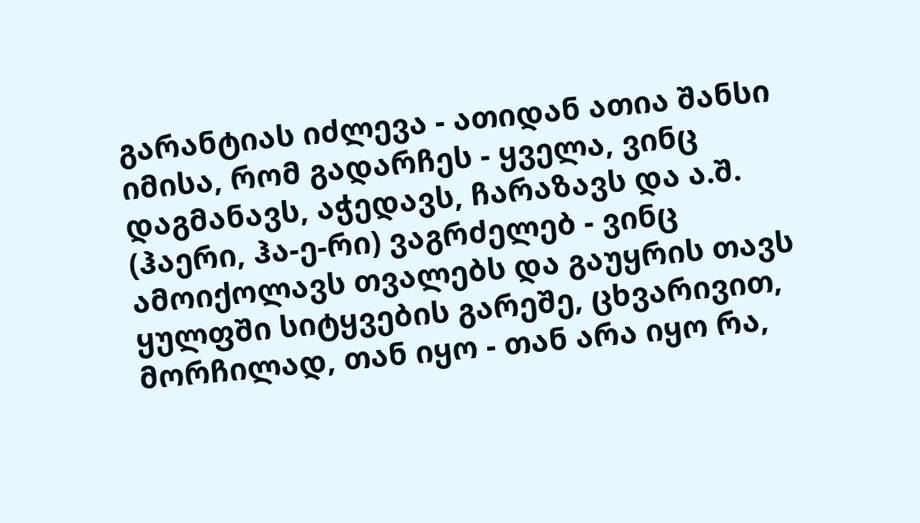გარანტიას იძლევა - ათიდან ათია შანსი იმისა, რომ გადარჩეს - ყველა, ვინც დაგმანავს, აჭედავს, ჩარაზავს და ა.შ. (ჰაერი, ჰა-ე-რი) ვაგრძელებ - ვინც ამოიქოლავს თვალებს და გაუყრის თავს ყულფში სიტყვების გარეშე, ცხვარივით, მორჩილად, თან იყო - თან არა იყო რა,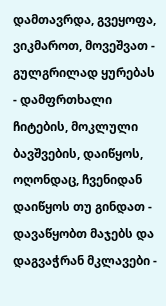დამთავრდა, გვეყოფა, ვიკმაროთ, მოვეშვათ - გულგრილად ყურებას - დამფრთხალი ჩიტების, მოკლული ბავშვების, დაიწყოს, ოღონდაც, ჩვენიდან დაიწყოს თუ გინდათ - დავაწყობთ მაჯებს და დაგვაჭრან მკლავები -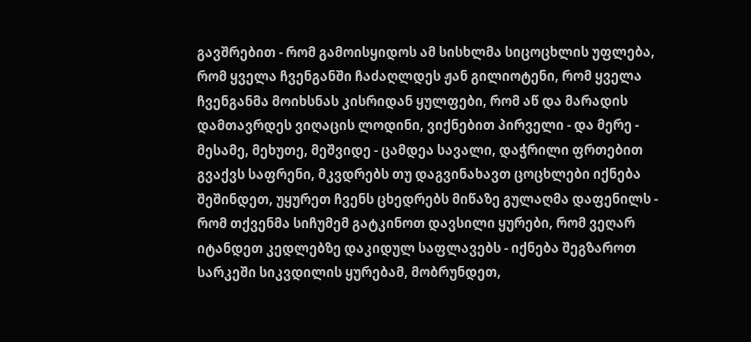გავშრებით - რომ გამოისყიდოს ამ სისხლმა სიცოცხლის უფლება, რომ ყველა ჩვენგანში ჩაძაღლდეს ჟან გილიოტენი, რომ ყველა ჩვენგანმა მოიხსნას კისრიდან ყულფები, რომ აწ და მარადის დამთავრდეს ვიღაცის ლოდინი, ვიქნებით პირველი - და მერე - მესამე, მეხუთე, მეშვიდე - ცამდეა სავალი, დაჭრილი ფრთებით გვაქვს საფრენი, მკვდრებს თუ დაგვინახავთ ცოცხლები იქნება შეშინდეთ, უყურეთ ჩვენს ცხედრებს მიწაზე გულაღმა დაფენილს - რომ თქვენმა სიჩუმემ გატკინოთ დავსილი ყურები, რომ ვეღარ იტანდეთ კედლებზე დაკიდულ საფლავებს - იქნება შეგზაროთ სარკეში სიკვდილის ყურებამ, მობრუნდეთ,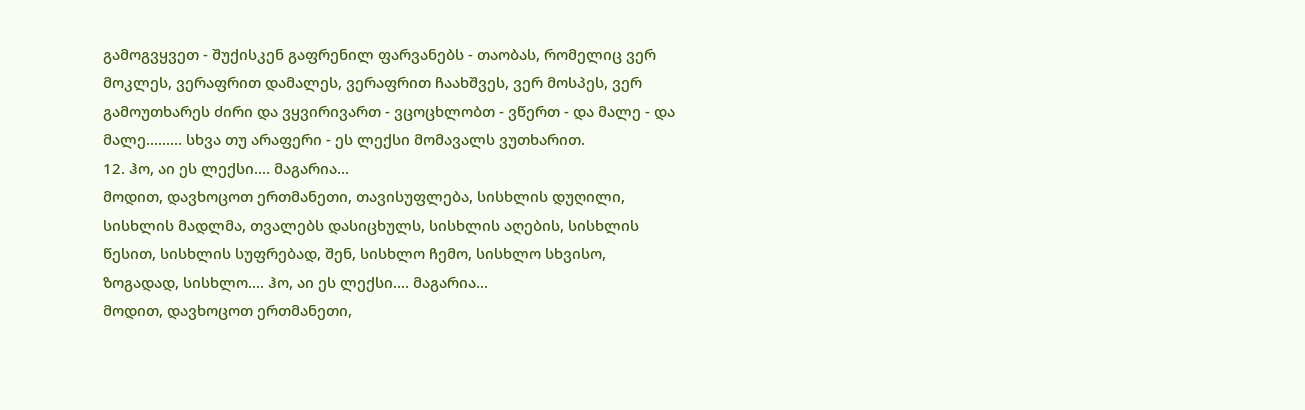გამოგვყვეთ - შუქისკენ გაფრენილ ფარვანებს - თაობას, რომელიც ვერ მოკლეს, ვერაფრით დამალეს, ვერაფრით ჩაახშვეს, ვერ მოსპეს, ვერ გამოუთხარეს ძირი და ვყვირივართ - ვცოცხლობთ - ვწერთ - და მალე - და მალე......... სხვა თუ არაფერი - ეს ლექსი მომავალს ვუთხარით.
12. ჰო, აი ეს ლექსი.... მაგარია...
მოდით, დავხოცოთ ერთმანეთი, თავისუფლება, სისხლის დუღილი, სისხლის მადლმა, თვალებს დასიცხულს, სისხლის აღების, სისხლის წესით, სისხლის სუფრებად, შენ, სისხლო ჩემო, სისხლო სხვისო, ზოგადად, სისხლო.... ჰო, აი ეს ლექსი.... მაგარია...
მოდით, დავხოცოთ ერთმანეთი,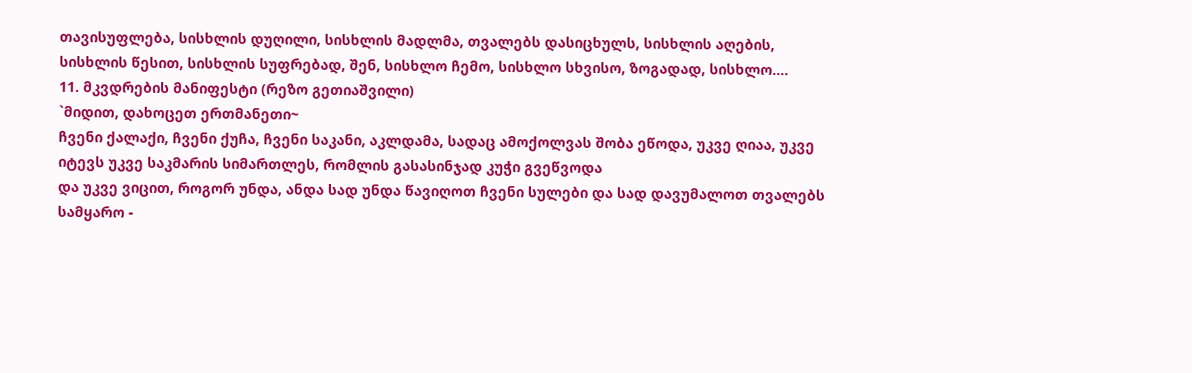თავისუფლება, სისხლის დუღილი, სისხლის მადლმა, თვალებს დასიცხულს, სისხლის აღების, სისხლის წესით, სისხლის სუფრებად, შენ, სისხლო ჩემო, სისხლო სხვისო, ზოგადად, სისხლო....
11. მკვდრების მანიფესტი (რეზო გეთიაშვილი)
`მიდით, დახოცეთ ერთმანეთი~
ჩვენი ქალაქი, ჩვენი ქუჩა, ჩვენი საკანი, აკლდამა, სადაც ამოქოლვას შობა ეწოდა, უკვე ღიაა, უკვე იტევს უკვე საკმარის სიმართლეს, რომლის გასასინჯად კუჭი გვეწვოდა
და უკვე ვიცით, როგორ უნდა, ანდა სად უნდა წავიღოთ ჩვენი სულები და სად დავუმალოთ თვალებს სამყარო -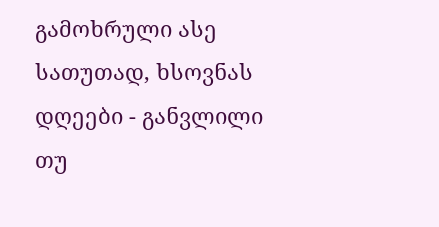გამოხრული ასე სათუთად, ხსოვნას დღეები - განვლილი თუ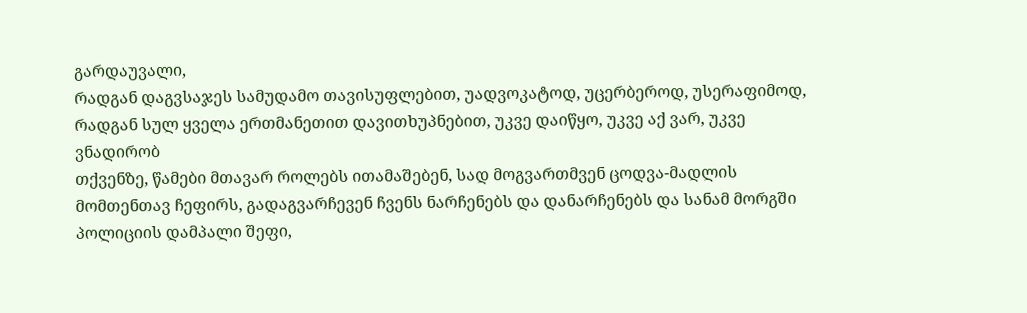გარდაუვალი,
რადგან დაგვსაჯეს სამუდამო თავისუფლებით, უადვოკატოდ, უცერბეროდ, უსერაფიმოდ, რადგან სულ ყველა ერთმანეთით დავითხუპნებით, უკვე დაიწყო, უკვე აქ ვარ, უკვე ვნადირობ
თქვენზე, წამები მთავარ როლებს ითამაშებენ, სად მოგვართმვენ ცოდვა-მადლის მომთენთავ ჩეფირს, გადაგვარჩევენ ჩვენს ნარჩენებს და დანარჩენებს და სანამ მორგში პოლიციის დამპალი შეფი,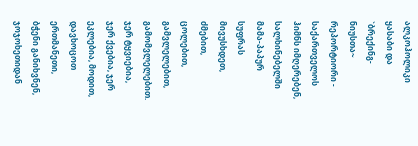ალკოჰოლიკი ყასაბი და `ბრექინგ-ნიუსთა~ რეპორტიორი - საქართველოს ჰიმნს იმღერებენ, სალხინებელში მამა-პაპურ სუფრას მივუსხდეთ, ძმებით, ცოლებით, გამვლელებით, გამომვლელებით.
ჯერ ტყვიებია, ჯერ ქვებია, ჯერ ეკლებია, მოდით, დავხოცოთ ერთმანეთი, ბჭენი განიხვნენ, ჯოჯოხეთიდან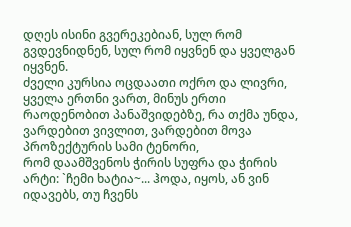დღეს ისინი გვერეკებიან, სულ რომ გვდევნიდნენ, სულ რომ იყვნენ და ყველგან იყვნენ.
ძველი კურსია ოცდაათი ოქრო და ლივრი, ყველა ერთნი ვართ, მინუს ერთი რაოდენობით პანაშვიდებზე, რა თქმა უნდა, ვარდებით ვივლით, ვარდებით მოვა პროზექტურის სამი ტენორი,
რომ დაამშვენოს ჭირის სუფრა და ჭირის არტი: `ჩემი ხატია~... ჰოდა, იყოს, ან ვინ იდავებს, თუ ჩვენს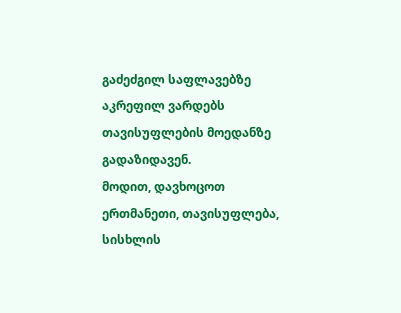გაძეძგილ საფლავებზე აკრეფილ ვარდებს თავისუფლების მოედანზე გადაზიდავენ.
მოდით, დავხოცოთ ერთმანეთი, თავისუფლება, სისხლის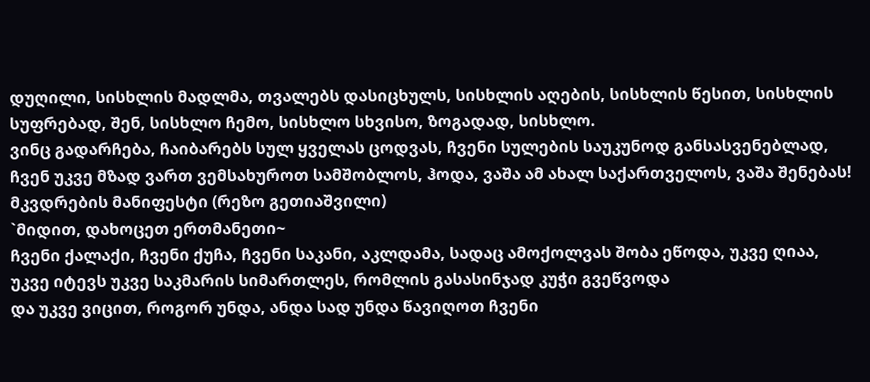დუღილი, სისხლის მადლმა, თვალებს დასიცხულს, სისხლის აღების, სისხლის წესით, სისხლის სუფრებად, შენ, სისხლო ჩემო, სისხლო სხვისო, ზოგადად, სისხლო.
ვინც გადარჩება, ჩაიბარებს სულ ყველას ცოდვას, ჩვენი სულების საუკუნოდ განსასვენებლად, ჩვენ უკვე მზად ვართ ვემსახუროთ სამშობლოს, ჰოდა, ვაშა ამ ახალ საქართველოს, ვაშა შენებას!
მკვდრების მანიფესტი (რეზო გეთიაშვილი)
`მიდით, დახოცეთ ერთმანეთი~
ჩვენი ქალაქი, ჩვენი ქუჩა, ჩვენი საკანი, აკლდამა, სადაც ამოქოლვას შობა ეწოდა, უკვე ღიაა, უკვე იტევს უკვე საკმარის სიმართლეს, რომლის გასასინჯად კუჭი გვეწვოდა
და უკვე ვიცით, როგორ უნდა, ანდა სად უნდა წავიღოთ ჩვენი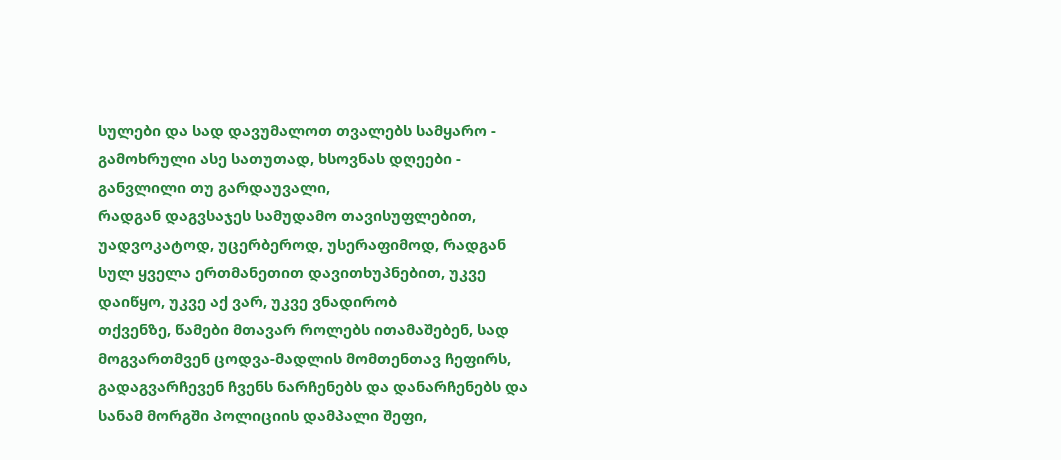სულები და სად დავუმალოთ თვალებს სამყარო - გამოხრული ასე სათუთად, ხსოვნას დღეები - განვლილი თუ გარდაუვალი,
რადგან დაგვსაჯეს სამუდამო თავისუფლებით, უადვოკატოდ, უცერბეროდ, უსერაფიმოდ, რადგან სულ ყველა ერთმანეთით დავითხუპნებით, უკვე დაიწყო, უკვე აქ ვარ, უკვე ვნადირობ
თქვენზე, წამები მთავარ როლებს ითამაშებენ, სად მოგვართმვენ ცოდვა-მადლის მომთენთავ ჩეფირს, გადაგვარჩევენ ჩვენს ნარჩენებს და დანარჩენებს და სანამ მორგში პოლიციის დამპალი შეფი,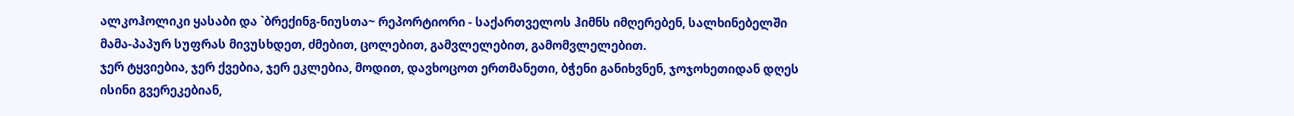ალკოჰოლიკი ყასაბი და `ბრექინგ-ნიუსთა~ რეპორტიორი - საქართველოს ჰიმნს იმღერებენ, სალხინებელში მამა-პაპურ სუფრას მივუსხდეთ, ძმებით, ცოლებით, გამვლელებით, გამომვლელებით.
ჯერ ტყვიებია, ჯერ ქვებია, ჯერ ეკლებია, მოდით, დავხოცოთ ერთმანეთი, ბჭენი განიხვნენ, ჯოჯოხეთიდან დღეს ისინი გვერეკებიან,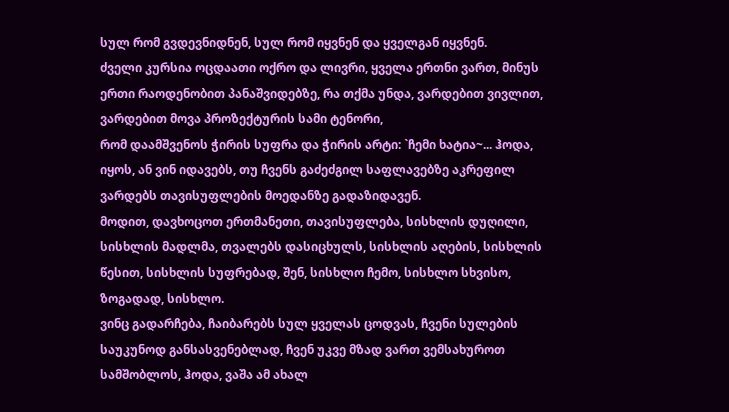სულ რომ გვდევნიდნენ, სულ რომ იყვნენ და ყველგან იყვნენ.
ძველი კურსია ოცდაათი ოქრო და ლივრი, ყველა ერთნი ვართ, მინუს ერთი რაოდენობით პანაშვიდებზე, რა თქმა უნდა, ვარდებით ვივლით, ვარდებით მოვა პროზექტურის სამი ტენორი,
რომ დაამშვენოს ჭირის სუფრა და ჭირის არტი: `ჩემი ხატია~... ჰოდა, იყოს, ან ვინ იდავებს, თუ ჩვენს გაძეძგილ საფლავებზე აკრეფილ ვარდებს თავისუფლების მოედანზე გადაზიდავენ.
მოდით, დავხოცოთ ერთმანეთი, თავისუფლება, სისხლის დუღილი, სისხლის მადლმა, თვალებს დასიცხულს, სისხლის აღების, სისხლის წესით, სისხლის სუფრებად, შენ, სისხლო ჩემო, სისხლო სხვისო, ზოგადად, სისხლო.
ვინც გადარჩება, ჩაიბარებს სულ ყველას ცოდვას, ჩვენი სულების საუკუნოდ განსასვენებლად, ჩვენ უკვე მზად ვართ ვემსახუროთ სამშობლოს, ჰოდა, ვაშა ამ ახალ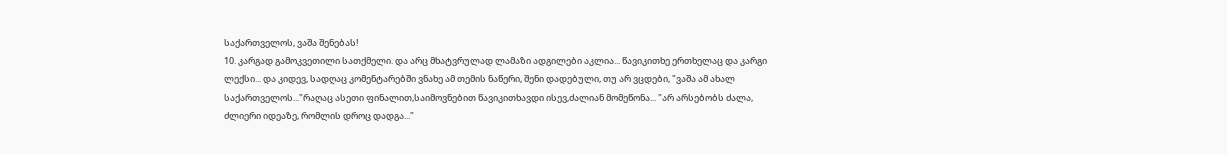საქართველოს, ვაშა შენებას!
10. კარგად გამოკვეთილი სათქმელი. და არც მხატვრულად ლამაზი ადგილები აკლია... წავიკითხე ერთხელაც და კარგი ლექსი... და კიდევ, სადღაც კომენტარებში ვნახე ამ თემის ნაწერი, შენი დადებული, თუ არ ვცდები, "ვაშა ამ ახალ საქართველოს..."რაღაც ასეთი ფინალით,საიმოვნებით წავიკითხავდი ისევ,ძალიან მომეწონა... "არ არსებობს ძალა, ძლიერი იდეაზე, რომლის დროც დადგა..."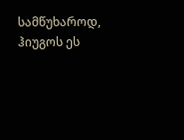სამწუხაროდ, ჰიუგოს ეს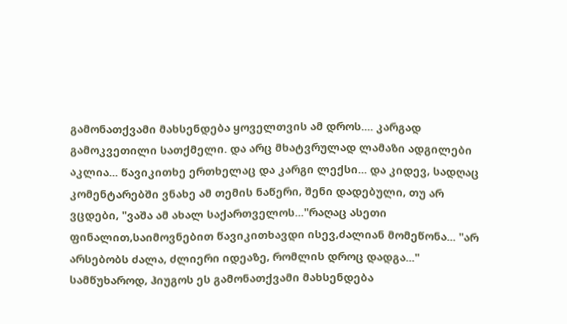გამონათქვამი მახსენდება ყოველთვის ამ დროს.... კარგად გამოკვეთილი სათქმელი. და არც მხატვრულად ლამაზი ადგილები აკლია... წავიკითხე ერთხელაც და კარგი ლექსი... და კიდევ, სადღაც კომენტარებში ვნახე ამ თემის ნაწერი, შენი დადებული, თუ არ ვცდები, "ვაშა ამ ახალ საქართველოს..."რაღაც ასეთი ფინალით,საიმოვნებით წავიკითხავდი ისევ,ძალიან მომეწონა... "არ არსებობს ძალა, ძლიერი იდეაზე, რომლის დროც დადგა..." სამწუხაროდ, ჰიუგოს ეს გამონათქვამი მახსენდება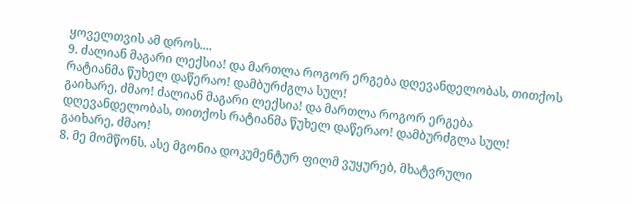ყოველთვის ამ დროს....
9. ძალიან მაგარი ლექსია! და მართლა როგორ ერგება დღევანდელობას, თითქოს რატიანმა წუხელ დაწერაო! დამბურძგლა სულ!
გაიხარე, ძმაო! ძალიან მაგარი ლექსია! და მართლა როგორ ერგება დღევანდელობას, თითქოს რატიანმა წუხელ დაწერაო! დამბურძგლა სულ!
გაიხარე, ძმაო!
8. მე მომწონს. ასე მგონია დოკუმენტურ ფილმ ვუყურებ, მხატვრული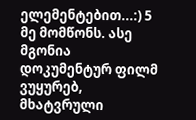ელემენტებით...:) 5 მე მომწონს. ასე მგონია დოკუმენტურ ფილმ ვუყურებ, მხატვრული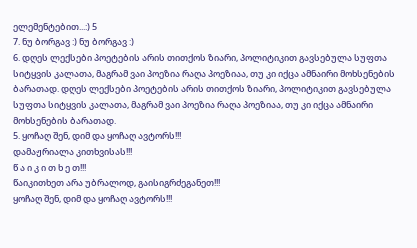ელემენტებით...:) 5
7. ნუ ბორგავ :) ნუ ბორგავ :)
6. დღეს ლექსები პოეტების არის თითქოს ზიარი, პოლიტიკით გავსებულა სუფთა სიტყვის კალათა, მაგრამ ვაი პოეზია რაღა პოეზიაა, თუ კი იქცა ამნაირი მოხსენების ბარათად. დღეს ლექსები პოეტების არის თითქოს ზიარი, პოლიტიკით გავსებულა სუფთა სიტყვის კალათა, მაგრამ ვაი პოეზია რაღა პოეზიაა, თუ კი იქცა ამნაირი მოხსენების ბარათად.
5. ყოჩაღ შენ, დიმ და ყოჩაღ ავტორს!!!
დამაჟრიალა კითხვისას!!!
წ ა ი კ ი თ ხ ე თ!!!
წაიკითხეთ არა უბრალოდ, გაისიგრძეგანეთ!!!
ყოჩაღ შენ, დიმ და ყოჩაღ ავტორს!!!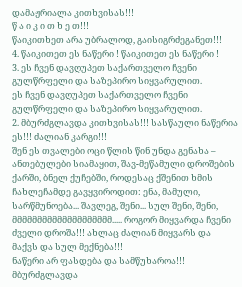დამაჟრიალა კითხვისას!!!
წ ა ი კ ი თ ხ ე თ!!!
წაიკითხეთ არა უბრალოდ, გაისიგრძეგანეთ!!!
4. წაიკითეთ ეს ნაწერი ! წაიკითეთ ეს ნაწერი !
3. ეს ჩვენ დავღუპეთ საქართველო ჩვენი გულწრფელი და საზეპირო სიყვარულით.
ეს ჩვენ დავღუპეთ საქართველო ჩვენი გულწრფელი და საზეპირო სიყვარულით.
2. მბურძგლავდა კითხვისას!!! სასწაული ნაწერია ეს!!! ძალიან კარგი!!!
შენ ეს თვალები ოცი წლის წინ უნდა გენახა – ანთებულები სიამაყით, შავ-მეწამული დროშების ქარში, ბნელ ქუჩებში, როდესაც ქშენით ხმის ჩახლეჩამდე გავყვიროდით: ენა, მამული, სარწმუნოება... შავლეგ, შენი... სულ შენი, შენი,
მმმმმმმმმმმმმმმმმმმმ..... როგორ მიყვარდა ჩვენი ძველი დროშა!!! ახლაც ძალიან მიყვარს და მაქვს და სულ მექნება!!!
ნაწერი არ ფასდება და სამწუხაროა!!! მბურძგლავდა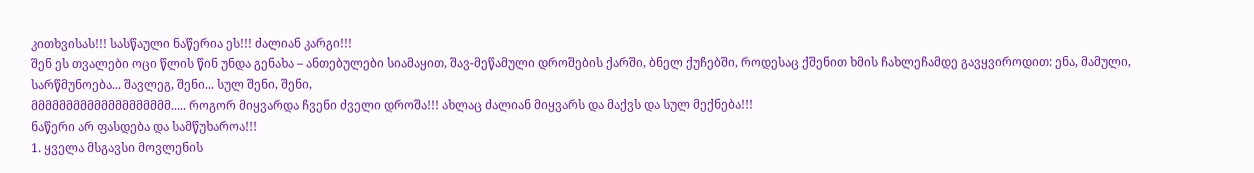კითხვისას!!! სასწაული ნაწერია ეს!!! ძალიან კარგი!!!
შენ ეს თვალები ოცი წლის წინ უნდა გენახა – ანთებულები სიამაყით, შავ-მეწამული დროშების ქარში, ბნელ ქუჩებში, როდესაც ქშენით ხმის ჩახლეჩამდე გავყვიროდით: ენა, მამული, სარწმუნოება... შავლეგ, შენი... სულ შენი, შენი,
მმმმმმმმმმმმმმმმმმმმ..... როგორ მიყვარდა ჩვენი ძველი დროშა!!! ახლაც ძალიან მიყვარს და მაქვს და სულ მექნება!!!
ნაწერი არ ფასდება და სამწუხაროა!!!
1. ყველა მსგავსი მოვლენის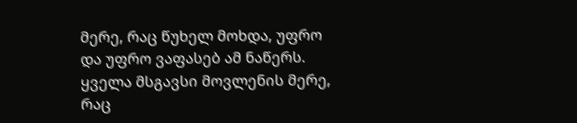მერე, რაც წუხელ მოხდა, უფრო და უფრო ვაფასებ ამ ნაწერს. ყველა მსგავსი მოვლენის მერე, რაც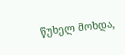წუხელ მოხდა,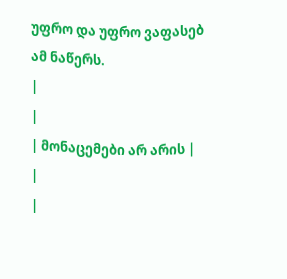უფრო და უფრო ვაფასებ ამ ნაწერს.
|
|
| მონაცემები არ არის |
|
|